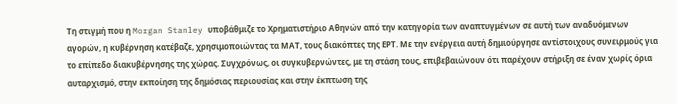Τη στιγμή που η Morgan Stanley υποβάθμιζε το Χρηματιστήριο Αθηνών από την κατηγορία των αναπτυγμένων σε αυτή των αναδυόμενων αγορών, η κυβέρνηση κατέβαζε, χρησιμοποιώντας τα ΜΑΤ, τους διακόπτες της ΕΡΤ. Με την ενέργεια αυτή δημιούργησε αντίστοιχους συνειρμούς για το επίπεδο διακυβέρνησης της χώρας. Συγχρόνως, οι συγκυβερνώντες, με τη στάση τους, επιβεβαιώνουν ότι παρέχουν στήριξη σε έναν χωρίς όρια αυταρχισμό, στην εκποίηση της δημόσιας περιουσίας και στην έκπτωση της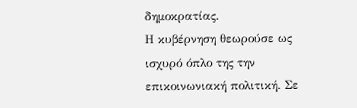δημοκρατίας.
Η κυβέρνηση θεωρούσε ως ισχυρό όπλο της την επικοινωνιακή πολιτική. Σε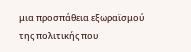μια προσπάθεια εξωραϊσμού της πολιτικής που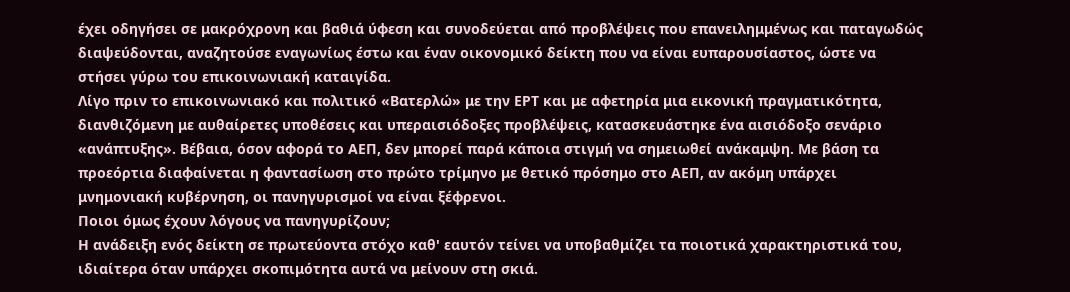έχει οδηγήσει σε μακρόχρονη και βαθιά ύφεση και συνοδεύεται από προβλέψεις που επανειλημμένως και παταγωδώς διαψεύδονται, αναζητούσε εναγωνίως έστω και έναν οικονομικό δείκτη που να είναι ευπαρουσίαστος, ώστε να στήσει γύρω του επικοινωνιακή καταιγίδα.
Λίγο πριν το επικοινωνιακό και πολιτικό «Βατερλώ» με την ΕΡΤ και με αφετηρία μια εικονική πραγματικότητα, διανθιζόμενη με αυθαίρετες υποθέσεις και υπεραισιόδοξες προβλέψεις, κατασκευάστηκε ένα αισιόδοξο σενάριο «ανάπτυξης». Βέβαια, όσον αφορά το ΑΕΠ, δεν μπορεί παρά κάποια στιγμή να σημειωθεί ανάκαμψη. Με βάση τα προεόρτια διαφαίνεται η φαντασίωση στο πρώτο τρίμηνο με θετικό πρόσημο στο ΑΕΠ, αν ακόμη υπάρχει μνημονιακή κυβέρνηση, οι πανηγυρισμοί να είναι ξέφρενοι.
Ποιοι όμως έχουν λόγους να πανηγυρίζουν;
Η ανάδειξη ενός δείκτη σε πρωτεύοντα στόχο καθ' εαυτόν τείνει να υποβαθμίζει τα ποιοτικά χαρακτηριστικά του, ιδιαίτερα όταν υπάρχει σκοπιμότητα αυτά να μείνουν στη σκιά.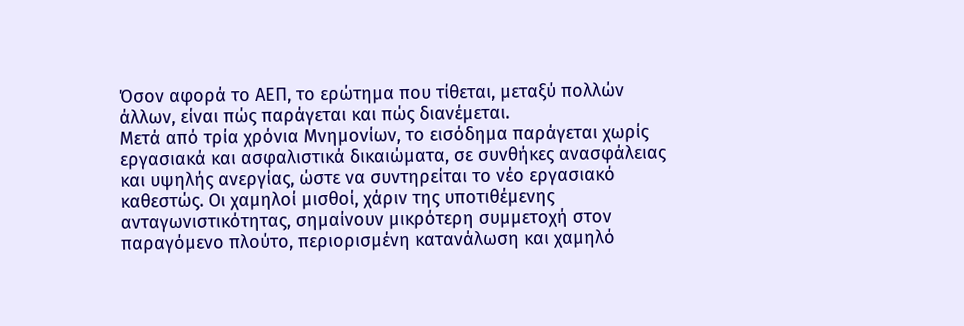Όσον αφορά το ΑΕΠ, το ερώτημα που τίθεται, μεταξύ πολλών άλλων, είναι πώς παράγεται και πώς διανέμεται.
Μετά από τρία χρόνια Μνημονίων, το εισόδημα παράγεται χωρίς εργασιακά και ασφαλιστικά δικαιώματα, σε συνθήκες ανασφάλειας και υψηλής ανεργίας, ώστε να συντηρείται το νέο εργασιακό καθεστώς. Οι χαμηλοί μισθοί, χάριν της υποτιθέμενης ανταγωνιστικότητας, σημαίνουν μικρότερη συμμετοχή στον παραγόμενο πλούτο, περιορισμένη κατανάλωση και χαμηλό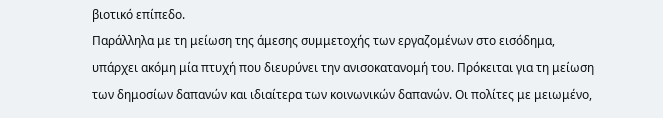βιοτικό επίπεδο.
Παράλληλα με τη μείωση της άμεσης συμμετοχής των εργαζομένων στο εισόδημα, υπάρχει ακόμη μία πτυχή που διευρύνει την ανισοκατανομή του. Πρόκειται για τη μείωση των δημοσίων δαπανών και ιδιαίτερα των κοινωνικών δαπανών. Οι πολίτες με μειωμένο,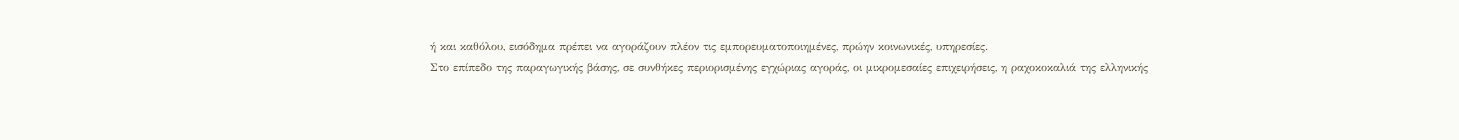ή και καθόλου, εισόδημα πρέπει να αγοράζουν πλέον τις εμπορευματοποιημένες, πρώην κοινωνικές, υπηρεσίες.
Στο επίπεδο της παραγωγικής βάσης, σε συνθήκες περιορισμένης εγχώριας αγοράς, οι μικρομεσαίες επιχειρήσεις, η ραχοκοκαλιά της ελληνικής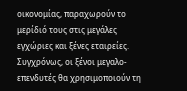οικονομίας, παραχωρούν το μερίδιό τους στις μεγάλες εγχώριες και ξένες εταιρείες.
Συγχρόνως, οι ξένοι μεγαλο-επενδυτές θα χρησιμοποιούν τη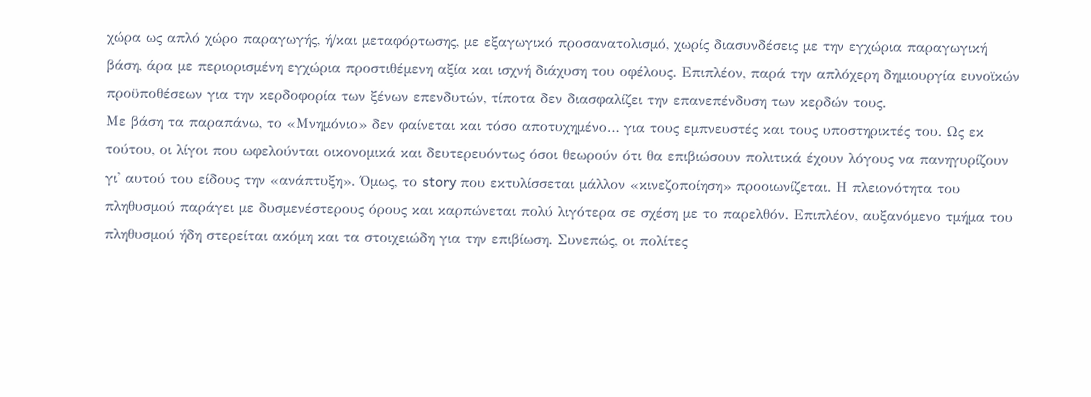χώρα ως απλό χώρο παραγωγής, ή/και μεταφόρτωσης, με εξαγωγικό προσανατολισμό, χωρίς διασυνδέσεις με την εγχώρια παραγωγική βάση, άρα με περιορισμένη εγχώρια προστιθέμενη αξία και ισχνή διάχυση του οφέλους. Επιπλέον, παρά την απλόχερη δημιουργία ευνοϊκών προϋποθέσεων για την κερδοφορία των ξένων επενδυτών, τίποτα δεν διασφαλίζει την επανεπένδυση των κερδών τους.
Με βάση τα παραπάνω, το «Μνημόνιο» δεν φαίνεται και τόσο αποτυχημένο… για τους εμπνευστές και τους υποστηρικτές του. Ως εκ τούτου, οι λίγοι που ωφελούνται οικονομικά και δευτερευόντως όσοι θεωρούν ότι θα επιβιώσουν πολιτικά έχουν λόγους να πανηγυρίζουν γι' αυτού του είδους την «ανάπτυξη». Όμως, το story που εκτυλίσσεται μάλλον «κινεζοποίηση» προοιωνίζεται. Η πλειονότητα του πληθυσμού παράγει με δυσμενέστερους όρους και καρπώνεται πολύ λιγότερα σε σχέση με το παρελθόν. Επιπλέον, αυξανόμενο τμήμα του πληθυσμού ήδη στερείται ακόμη και τα στοιχειώδη για την επιβίωση. Συνεπώς, οι πολίτες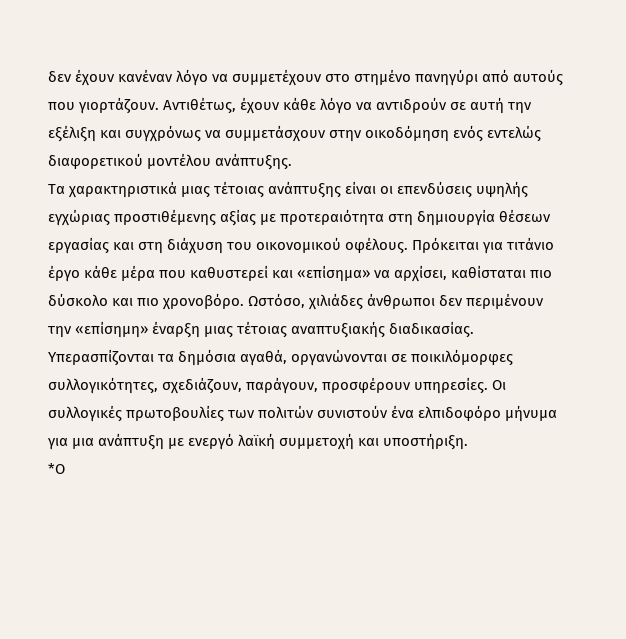δεν έχουν κανέναν λόγο να συμμετέχουν στο στημένο πανηγύρι από αυτούς που γιορτάζουν. Αντιθέτως, έχουν κάθε λόγο να αντιδρούν σε αυτή την εξέλιξη και συγχρόνως να συμμετάσχουν στην οικοδόμηση ενός εντελώς διαφορετικού μοντέλου ανάπτυξης.
Τα χαρακτηριστικά μιας τέτοιας ανάπτυξης είναι οι επενδύσεις υψηλής εγχώριας προστιθέμενης αξίας με προτεραιότητα στη δημιουργία θέσεων εργασίας και στη διάχυση του οικονομικού οφέλους. Πρόκειται για τιτάνιο έργο κάθε μέρα που καθυστερεί και «επίσημα» να αρχίσει, καθίσταται πιο δύσκολο και πιο χρονοβόρο. Ωστόσο, χιλιάδες άνθρωποι δεν περιμένουν την «επίσημη» έναρξη μιας τέτοιας αναπτυξιακής διαδικασίας. Υπερασπίζονται τα δημόσια αγαθά, οργανώνονται σε ποικιλόμορφες συλλογικότητες, σχεδιάζουν, παράγουν, προσφέρουν υπηρεσίες. Οι συλλογικές πρωτοβουλίες των πολιτών συνιστούν ένα ελπιδοφόρο μήνυμα για μια ανάπτυξη με ενεργό λαϊκή συμμετοχή και υποστήριξη.
*Ο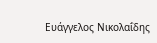Ευάγγελος Νικολαΐδης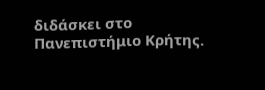διδάσκει στο Πανεπιστήμιο Κρήτης.